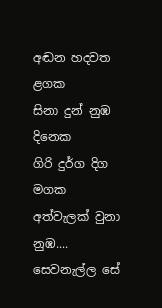අඬන හදවත ළගක
සිනා දුන් නුඹ
දිනෙක
ගිරි දුර්ග දිග
මගක
අත්වැලක් වුනා
නුඹ....
සෙවනැල්ල සේ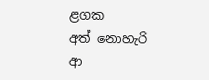ළගක
අත් නොහැරි ආ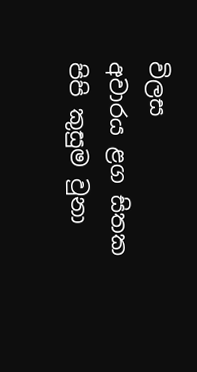විලස
අවාරය ළග සිතක
පිපි කුසුම වුනා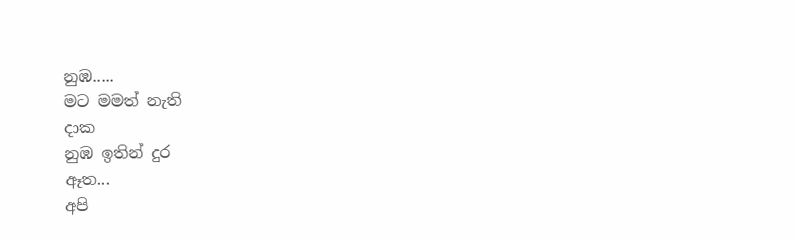නුඹ.....
මට මමත් නැති
දාක
නුඹ ඉතින් දුර
ඈත...
අපි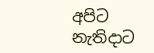අපිට නැතිදාට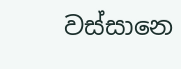වස්සානෙ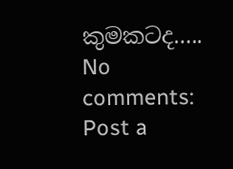කුමකටද.....
No comments:
Post a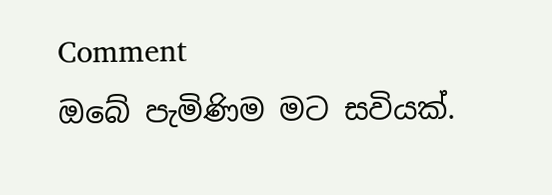Comment
ඔබේ පැමිණිම මට සවියක්.